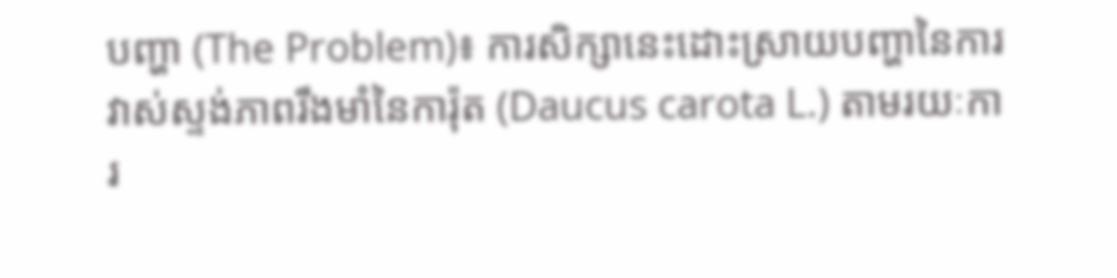បញ្ហា (The Problem)៖ ការសិក្សានេះដោះស្រាយបញ្ហានៃការវាស់ស្ទង់ភាពរឹងមាំនៃការ៉ុត (Daucus carota L.) តាមរយៈការ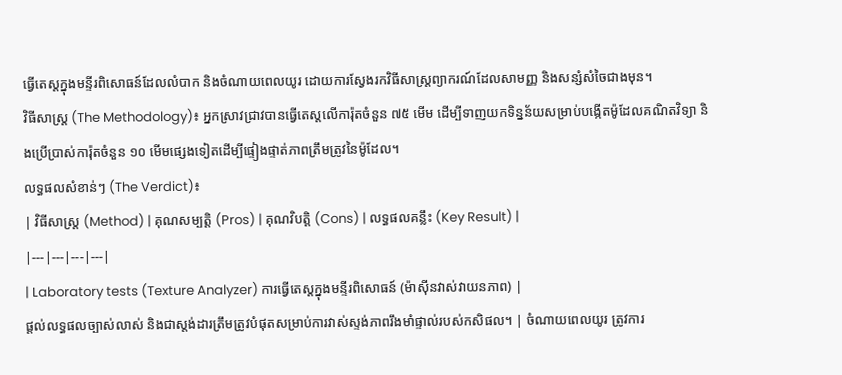ធ្វើតេស្តក្នុងមន្ទីរពិសោធន៍ដែលលំបាក និងចំណាយពេលយូរ ដោយការស្វែងរកវិធីសាស្ត្រព្យាករណ៍ដែលសាមញ្ញ និងសន្សំសំចៃជាងមុន។
វិធីសាស្ត្រ (The Methodology)៖ អ្នកស្រាវជ្រាវបានធ្វើតេស្តលើការ៉ុតចំនួន ៧៥ មើម ដើម្បីទាញយកទិន្នន័យសម្រាប់បង្កើតម៉ូដែលគណិតវិទ្យា និងប្រើប្រាស់ការ៉ុតចំនួន ១០ មើមផ្សេងទៀតដើម្បីផ្ទៀងផ្ទាត់ភាពត្រឹមត្រូវនៃម៉ូដែល។
លទ្ធផលសំខាន់ៗ (The Verdict)៖
| វិធីសាស្ត្រ (Method) | គុណសម្បត្តិ (Pros) | គុណវិបត្តិ (Cons) | លទ្ធផលគន្លឹះ (Key Result) |
|---|---|---|---|
| Laboratory tests (Texture Analyzer) ការធ្វើតេស្តក្នុងមន្ទីរពិសោធន៍ (ម៉ាស៊ីនវាស់វាយនភាព) |
ផ្តល់លទ្ធផលច្បាស់លាស់ និងជាស្តង់ដារត្រឹមត្រូវបំផុតសម្រាប់ការវាស់ស្ទង់ភាពរឹងមាំផ្ទាល់របស់កសិផល។ | ចំណាយពេលយូរ ត្រូវការ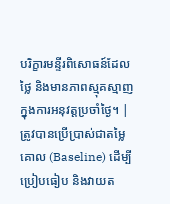បរិក្ខារមន្ទីរពិសោធន៍ដែលថ្លៃ និងមានភាពស្មុគស្មាញក្នុងការអនុវត្តប្រចាំថ្ងៃ។ | ត្រូវបានប្រើប្រាស់ជាតម្លៃគោល (Baseline) ដើម្បីប្រៀបធៀប និងវាយត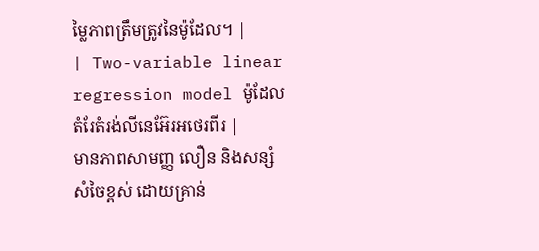ម្លៃភាពត្រឹមត្រូវនៃម៉ូដែល។ |
| Two-variable linear regression model ម៉ូដែលតំរែតំរង់លីនេអ៊ែរអថេរពីរ |
មានភាពសាមញ្ញ លឿន និងសន្សំសំចៃខ្ពស់ ដោយគ្រាន់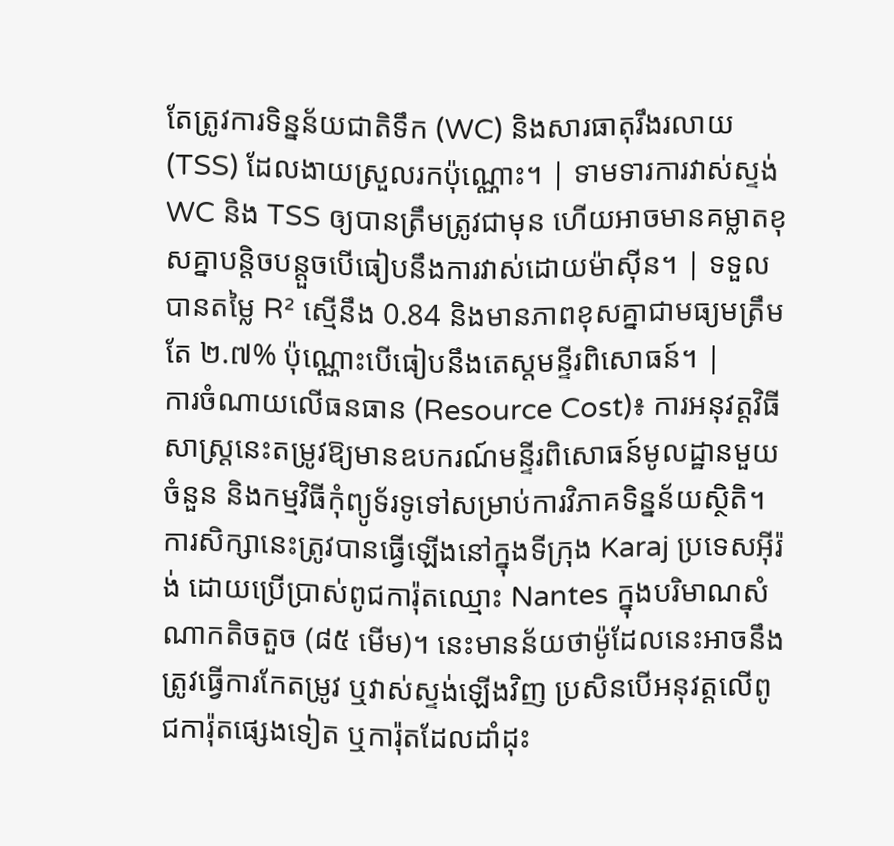តែត្រូវការទិន្នន័យជាតិទឹក (WC) និងសារធាតុរឹងរលាយ (TSS) ដែលងាយស្រួលរកប៉ុណ្ណោះ។ | ទាមទារការវាស់ស្ទង់ WC និង TSS ឲ្យបានត្រឹមត្រូវជាមុន ហើយអាចមានគម្លាតខុសគ្នាបន្តិចបន្តួចបើធៀបនឹងការវាស់ដោយម៉ាស៊ីន។ | ទទួលបានតម្លៃ R² ស្មើនឹង 0.84 និងមានភាពខុសគ្នាជាមធ្យមត្រឹមតែ ២.៧% ប៉ុណ្ណោះបើធៀបនឹងតេស្តមន្ទីរពិសោធន៍។ |
ការចំណាយលើធនធាន (Resource Cost)៖ ការអនុវត្តវិធីសាស្ត្រនេះតម្រូវឱ្យមានឧបករណ៍មន្ទីរពិសោធន៍មូលដ្ឋានមួយចំនួន និងកម្មវិធីកុំព្យូទ័រទូទៅសម្រាប់ការវិភាគទិន្នន័យស្ថិតិ។
ការសិក្សានេះត្រូវបានធ្វើឡើងនៅក្នុងទីក្រុង Karaj ប្រទេសអ៊ីរ៉ង់ ដោយប្រើប្រាស់ពូជការ៉ុតឈ្មោះ Nantes ក្នុងបរិមាណសំណាកតិចតួច (៨៥ មើម)។ នេះមានន័យថាម៉ូដែលនេះអាចនឹងត្រូវធ្វើការកែតម្រូវ ឬវាស់ស្ទង់ឡើងវិញ ប្រសិនបើអនុវត្តលើពូជការ៉ុតផ្សេងទៀត ឬការ៉ុតដែលដាំដុះ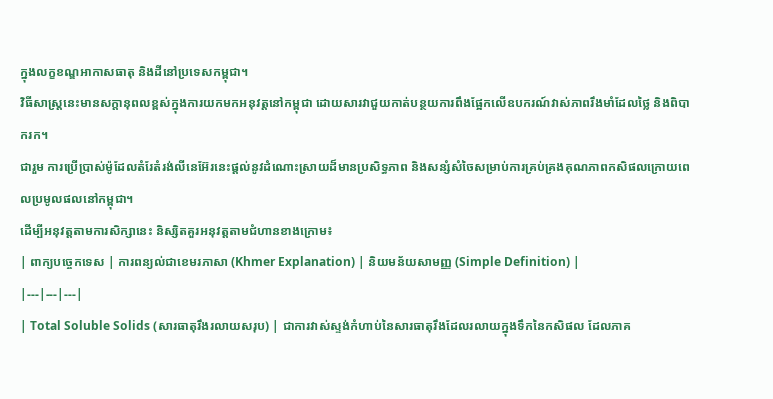ក្នុងលក្ខខណ្ឌអាកាសធាតុ និងដីនៅប្រទេសកម្ពុជា។
វិធីសាស្ត្រនេះមានសក្តានុពលខ្ពស់ក្នុងការយកមកអនុវត្តនៅកម្ពុជា ដោយសារវាជួយកាត់បន្ថយការពឹងផ្អែកលើឧបករណ៍វាស់ភាពរឹងមាំដែលថ្លៃ និងពិបាករក។
ជារួម ការប្រើប្រាស់ម៉ូដែលតំរែតំរង់លីនេអ៊ែរនេះផ្តល់នូវដំណោះស្រាយដ៏មានប្រសិទ្ធភាព និងសន្សំសំចៃសម្រាប់ការគ្រប់គ្រងគុណភាពកសិផលក្រោយពេលប្រមូលផលនៅកម្ពុជា។
ដើម្បីអនុវត្តតាមការសិក្សានេះ និស្សិតគួរអនុវត្តតាមជំហានខាងក្រោម៖
| ពាក្យបច្ចេកទេស | ការពន្យល់ជាខេមរភាសា (Khmer Explanation) | និយមន័យសាមញ្ញ (Simple Definition) |
|---|---|---|
| Total Soluble Solids (សារធាតុរឹងរលាយសរុប) | ជាការវាស់ស្ទង់កំហាប់នៃសារធាតុរឹងដែលរលាយក្នុងទឹកនៃកសិផល ដែលភាគ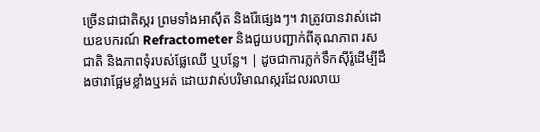ច្រើនជាជាតិស្ករ ព្រមទាំងអាស៊ីត និងរ៉ែផ្សេងៗ។ វាត្រូវបានវាស់ដោយឧបករណ៍ Refractometer និងជួយបញ្ជាក់ពីគុណភាព រសជាតិ និងភាពទុំរបស់ផ្លែឈើ ឬបន្លែ។ | ដូចជាការភ្លក់ទឹកស៊ីរ៉ូដើម្បីដឹងថាវាផ្អែមខ្លាំងឬអត់ ដោយវាស់បរិមាណស្ករដែលរលាយ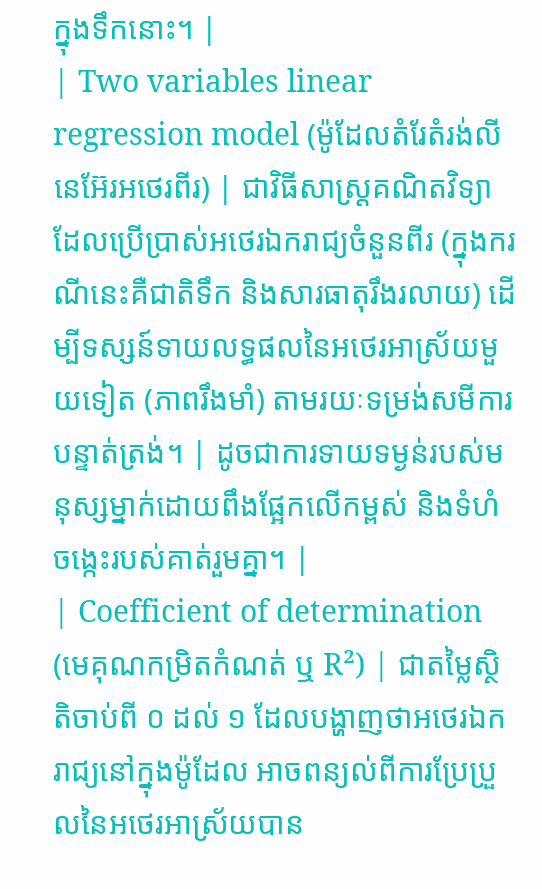ក្នុងទឹកនោះ។ |
| Two variables linear regression model (ម៉ូដែលតំរែតំរង់លីនេអ៊ែរអថេរពីរ) | ជាវិធីសាស្ត្រគណិតវិទ្យាដែលប្រើប្រាស់អថេរឯករាជ្យចំនួនពីរ (ក្នុងករណីនេះគឺជាតិទឹក និងសារធាតុរឹងរលាយ) ដើម្បីទស្សន៍ទាយលទ្ធផលនៃអថេរអាស្រ័យមួយទៀត (ភាពរឹងមាំ) តាមរយៈទម្រង់សមីការបន្ទាត់ត្រង់។ | ដូចជាការទាយទម្ងន់របស់មនុស្សម្នាក់ដោយពឹងផ្អែកលើកម្ពស់ និងទំហំចង្កេះរបស់គាត់រួមគ្នា។ |
| Coefficient of determination (មេគុណកម្រិតកំណត់ ឬ R²) | ជាតម្លៃស្ថិតិចាប់ពី ០ ដល់ ១ ដែលបង្ហាញថាអថេរឯករាជ្យនៅក្នុងម៉ូដែល អាចពន្យល់ពីការប្រែប្រួលនៃអថេរអាស្រ័យបាន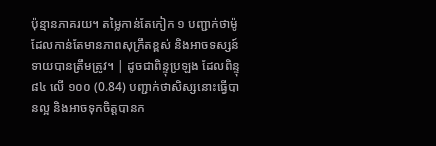ប៉ុន្មានភាគរយ។ តម្លៃកាន់តែកៀក ១ បញ្ជាក់ថាម៉ូដែលកាន់តែមានភាពសុក្រឹតខ្ពស់ និងអាចទស្សន៍ទាយបានត្រឹមត្រូវ។ | ដូចជាពិន្ទុប្រឡង ដែលពិន្ទុ ៨៤ លើ ១០០ (0.84) បញ្ជាក់ថាសិស្សនោះធ្វើបានល្អ និងអាចទុកចិត្តបានក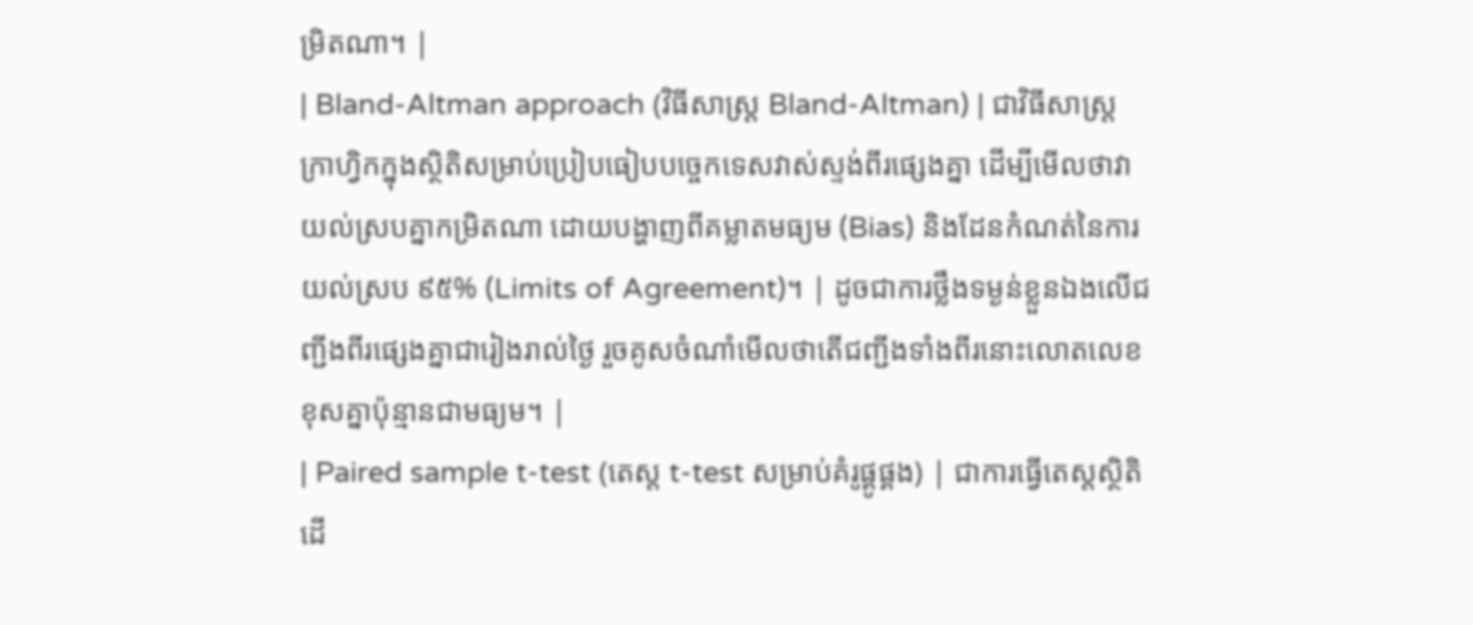ម្រិតណា។ |
| Bland-Altman approach (វិធីសាស្ត្រ Bland-Altman) | ជាវិធីសាស្ត្រក្រាហ្វិកក្នុងស្ថិតិសម្រាប់ប្រៀបធៀបបច្ចេកទេសវាស់ស្ទង់ពីរផ្សេងគ្នា ដើម្បីមើលថាវាយល់ស្របគ្នាកម្រិតណា ដោយបង្ហាញពីគម្លាតមធ្យម (Bias) និងដែនកំណត់នៃការយល់ស្រប ៩៥% (Limits of Agreement)។ | ដូចជាការថ្លឹងទម្ងន់ខ្លួនឯងលើជញ្ជីងពីរផ្សេងគ្នាជារៀងរាល់ថ្ងៃ រួចគូសចំណាំមើលថាតើជញ្ជីងទាំងពីរនោះលោតលេខខុសគ្នាប៉ុន្មានជាមធ្យម។ |
| Paired sample t-test (តេស្ត t-test សម្រាប់គំរូផ្គូផ្គង) | ជាការធ្វើតេស្តស្ថិតិដើ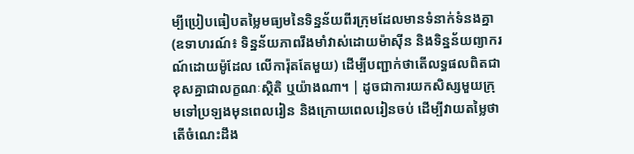ម្បីប្រៀបធៀបតម្លៃមធ្យមនៃទិន្នន័យពីរក្រុមដែលមានទំនាក់ទំនងគ្នា (ឧទាហរណ៍៖ ទិន្នន័យភាពរឹងមាំវាស់ដោយម៉ាស៊ីន និងទិន្នន័យព្យាករណ៍ដោយម៉ូដែល លើការ៉ុតតែមួយ) ដើម្បីបញ្ជាក់ថាតើលទ្ធផលពិតជាខុសគ្នាជាលក្ខណៈស្ថិតិ ឬយ៉ាងណា។ | ដូចជាការយកសិស្សមួយក្រុមទៅប្រឡងមុនពេលរៀន និងក្រោយពេលរៀនចប់ ដើម្បីវាយតម្លៃថាតើចំណេះដឹង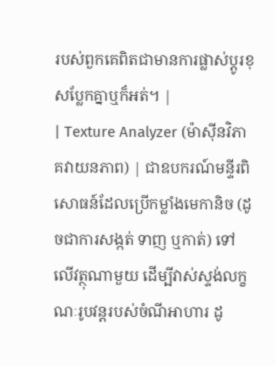របស់ពួកគេពិតជាមានការផ្លាស់ប្តូរខុសប្លែកគ្នាឬក៏អត់។ |
| Texture Analyzer (ម៉ាស៊ីនវិភាគវាយនភាព) | ជាឧបករណ៍មន្ទីរពិសោធន៍ដែលប្រើកម្លាំងមេកានិច (ដូចជាការសង្កត់ ទាញ ឬកាត់) ទៅលើវត្ថុណាមួយ ដើម្បីវាស់ស្ទង់លក្ខណៈរូបវន្តរបស់ចំណីអាហារ ដូ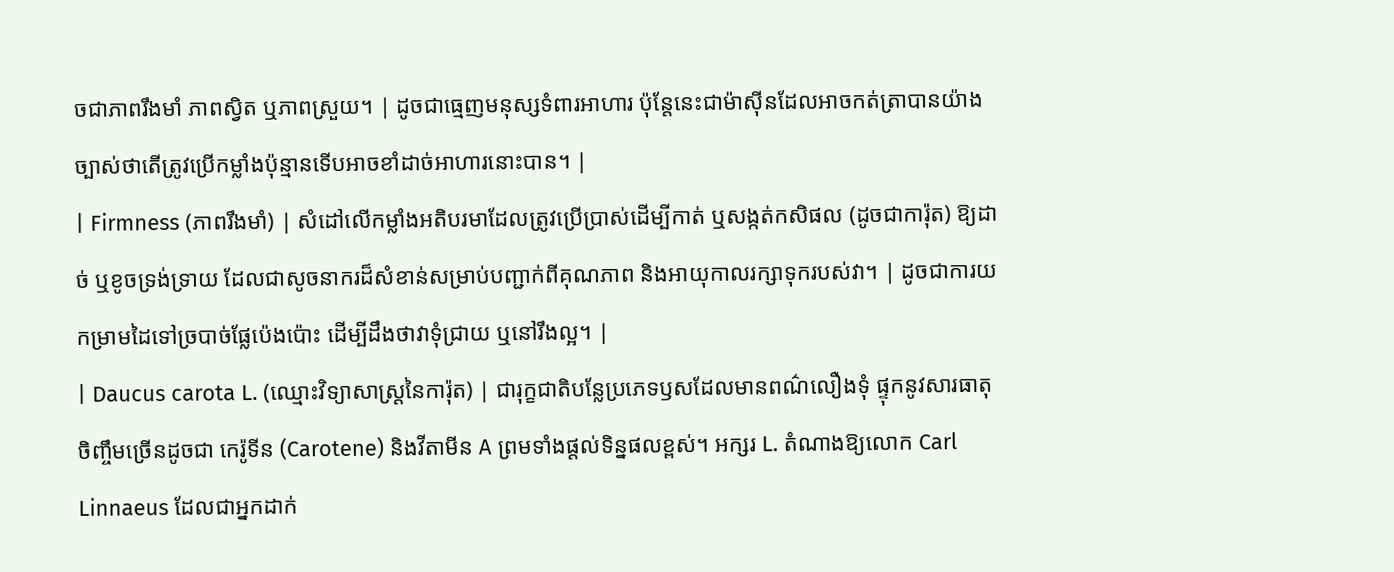ចជាភាពរឹងមាំ ភាពស្វិត ឬភាពស្រួយ។ | ដូចជាធ្មេញមនុស្សទំពារអាហារ ប៉ុន្តែនេះជាម៉ាស៊ីនដែលអាចកត់ត្រាបានយ៉ាងច្បាស់ថាតើត្រូវប្រើកម្លាំងប៉ុន្មានទើបអាចខាំដាច់អាហារនោះបាន។ |
| Firmness (ភាពរឹងមាំ) | សំដៅលើកម្លាំងអតិបរមាដែលត្រូវប្រើប្រាស់ដើម្បីកាត់ ឬសង្កត់កសិផល (ដូចជាការ៉ុត) ឱ្យដាច់ ឬខូចទ្រង់ទ្រាយ ដែលជាសូចនាករដ៏សំខាន់សម្រាប់បញ្ជាក់ពីគុណភាព និងអាយុកាលរក្សាទុករបស់វា។ | ដូចជាការយកម្រាមដៃទៅច្របាច់ផ្លែប៉េងប៉ោះ ដើម្បីដឹងថាវាទុំជ្រាយ ឬនៅរឹងល្អ។ |
| Daucus carota L. (ឈ្មោះវិទ្យាសាស្ត្រនៃការ៉ុត) | ជារុក្ខជាតិបន្លែប្រភេទឫសដែលមានពណ៌លឿងទុំ ផ្ទុកនូវសារធាតុចិញ្ចឹមច្រើនដូចជា កេរ៉ូទីន (Carotene) និងវីតាមីន A ព្រមទាំងផ្តល់ទិន្នផលខ្ពស់។ អក្សរ L. តំណាងឱ្យលោក Carl Linnaeus ដែលជាអ្នកដាក់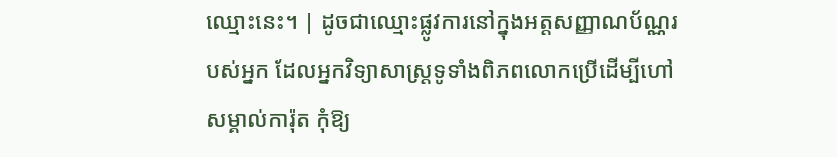ឈ្មោះនេះ។ | ដូចជាឈ្មោះផ្លូវការនៅក្នុងអត្តសញ្ញាណប័ណ្ណរបស់អ្នក ដែលអ្នកវិទ្យាសាស្ត្រទូទាំងពិភពលោកប្រើដើម្បីហៅសម្គាល់ការ៉ុត កុំឱ្យ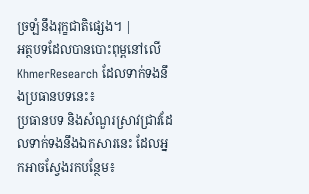ច្រឡំនឹងរុក្ខជាតិផ្សេង។ |
អត្ថបទដែលបានបោះពុម្ពនៅលើ KhmerResearch ដែលទាក់ទងនឹងប្រធានបទនេះ៖
ប្រធានបទ និងសំណួរស្រាវជ្រាវដែលទាក់ទងនឹងឯកសារនេះ ដែលអ្នកអាចស្វែងរកបន្ថែម៖